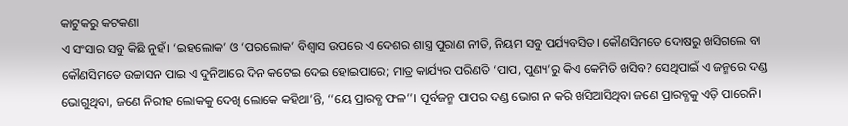କାଟୁକରୁ କଟକଣା
ଏ ସଂସାର ସବୁ କିଛି ନୁହଁ। ‘ଇହଲୋକ’ ଓ ‘ପରଲୋକ’ ବିଶ୍ବାସ ଉପରେ ଏ ଦେଶର ଶାସ୍ତ୍ର ପୁରାଣ ନୀତି, ନିୟମ ସବୁ ପର୍ଯ୍ୟବସିତ। କୌଣସିମତେ ଦୋଷରୁ ଖସିଗଲେ ବା କୌଣସିମତେ ଉଚ୍ଚାସନ ପାଇ ଏ ଦୁନିଆରେ ଦିନ କଟେଇ ଦେଇ ହୋଇପାରେ; ମାତ୍ର କାର୍ଯ୍ୟର ପରିଣତି ‘ପାପ, ପୁଣ୍ୟ’ରୁ କିଏ କେମିତି ଖସିବ? ସେଥିପାଇଁ ଏ ଜନ୍ମରେ ଦଣ୍ଡ ଭୋଗୁଥିବା, ଜଣେ ନିରୀହ ଲୋକକୁ ଦେଖି ଲୋକେ କହିଥା’ନ୍ତି, ‘‘ୟେ ପ୍ରାରବ୍ଧ ଫଳ’’। ପୂର୍ବଜନ୍ମ ପାପର ଦଣ୍ଡ ଭୋଗ ନ କରି ଖସିଆସିଥିବା ଜଣେ ପ୍ରାରବ୍ଧକୁ ଏଡ଼ି ପାରେନି।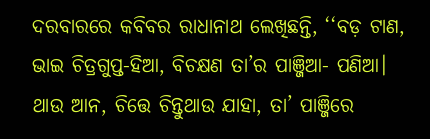ଦରବାରରେ କବିବର ରାଧାନାଥ ଲେଖିଛନ୍ତି, ‘‘ବଡ଼ ଟାଣ, ଭାଇ ଚିତ୍ରଗୁପ୍ତ-ହିଆ, ବିଚକ୍ଷଣ ତା’ର ପାଞ୍ଜିଆ- ପଣିଆ। ଥାଉ ଆନ, ଚିତ୍ତେ ଚିନ୍ତୁଥାଉ ଯାହା, ତା’ ପାଞ୍ଜିରେ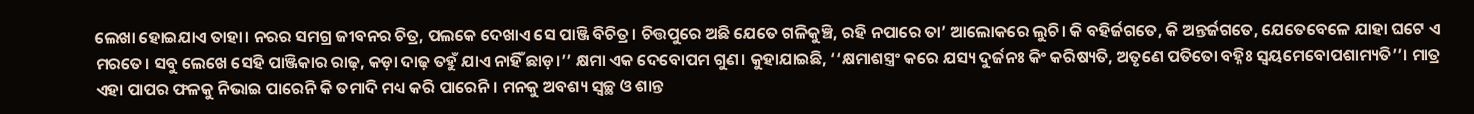ଲେଖା ହୋଇଯାଏ ତାହା। ନରର ସମଗ୍ର ଜୀବନର ଚିତ୍ର, ପଲକେ ଦେଖାଏ ସେ ପାଞ୍ଜି ବିଚିତ୍ର। ଚିତ୍ତପୁରେ ଅଛି ଯେତେ ଗଳିକୁଞ୍ଚି, ରହି ନପାରେ ତା’ ଆଲୋକରେ ଲୁଚି। କି ବହିର୍ଜଗତେ, କି ଅନ୍ତର୍ଜଗତେ, ଯେତେବେଳେ ଯାହା ଘଟେ ଏ ମରତେ। ସବୁ ଲେଖେ ସେହି ପାଞ୍ଜିକାର ରାଢ଼, କଡ଼ା ଦାଢ଼ ତହୁଁ ଯାଏ ନାହିଁ ଛାଡ଼।’’ କ୍ଷମା ଏକ ଦେବୋପମ ଗୁଣ। କୁହାଯାଇଛି, ‘‘କ୍ଷମାଶସ୍ତ୍ରଂ କରେ ଯସ୍ୟ ଦୁର୍ଜନଃ କିଂ କରିଷ୍ୟତି, ଅତୃଣେ ପତିତୋ ବହ୍ନିଃ ସ୍ବୟମେବୋପଶାମ୍ୟତି’’। ମାତ୍ର ଏହା ପାପର ଫଳକୁ ନିଭାଇ ପାରେନି କି ତମାଦି ମଧ୍ୟ କରି ପାରେନି। ମନକୁ ଅବଶ୍ୟ ସ୍ବଚ୍ଛ ଓ ଶାନ୍ତ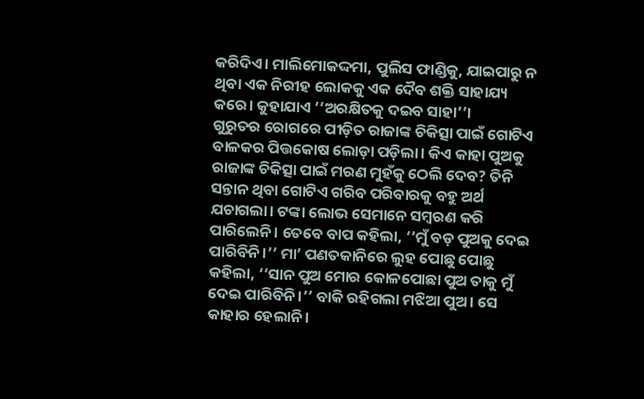କରିଦିଏ। ମାଲିମୋକଦ୍ଦମା, ପୁଲିସ ଫାଣ୍ଡିକୁ, ଯାଇପାରୁ ନ ଥିବା ଏକ ନିରୀହ ଲୋକକୁ ଏକ ଦୈବ ଶକ୍ତି ସାହାଯ୍ୟ କରେ। କୁହାଯାଏ ‘‘ଅରକ୍ଷିତକୁ ଦଇବ ସାହା’’।
ଗୁରୁତର ରୋଗରେ ପୀଡ଼ିତ ରାଜାଙ୍କ ଚିକିତ୍ସା ପାଇଁ ଗୋଟିଏ ବାଳକର ପିତ୍ତକୋଷ ଲୋଡ଼ା ପଡ଼ିଲା। କିଏ କାହା ପୁଅକୁ ରାଜାଙ୍କ ଚିକିତ୍ସା ପାଇଁ ମରଣ ମୁହଁକୁ ଠେଲି ଦେବ? ତିନି ସନ୍ତାନ ଥିବା ଗୋଟିଏ ଗରିବ ପରିବାରକୁ ବହୁ ଅର୍ଥ ଯଚାଗଲା। ଟଙ୍କା ଲୋଭ ସେମାନେ ସମ୍ବରଣ କରି ପାରିଲେନି। ତେବେ ବାପ କହିଲା, ‘‘ମୁଁ ବଡ଼ ପୁଅକୁ ଦେଇ ପାରିବିନି।’’ ମା’ ପଣତକାନିରେ ଲୁହ ପୋଛୁ ପୋଛୁ କହିଲା, ‘‘ସାନ ପୁଅ ମୋର କୋଳପୋଛା ପୁଅ ତାକୁ ମୁଁ ଦେଇ ପାରିବିନି।’’ ବାକି ରହିଗଲା ମଝିଆ ପୁଅ। ସେ କାହାର ହେଲାନି।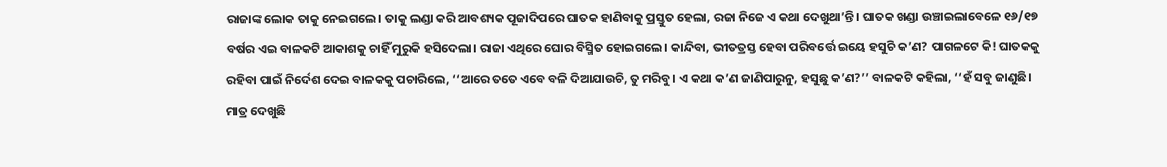ରାଜାଙ୍କ ଲୋକ ତାକୁ ନେଇଗଲେ। ତାକୁ ଲଣ୍ଡା କରି ଆବଶ୍ୟକ ପୂଜାଦିପରେ ଘାତକ ହାଣିବାକୁ ପ୍ରସ୍ତୁତ ହେଲା, ରଜା ନିଜେ ଏ କଥା ଦେଖୁଥା’ନ୍ତି। ଘାତକ ଖଣ୍ଡା ଉଞ୍ଚାଇଲାବେଳେ ୧୬/୧୭ ବର୍ଷର ଏଇ ବାଳକଟି ଆକାଶକୁ ଚାହିଁ ମୁରୁକି ହସିଦେଲା। ରାଜା ଏଥିରେ ଘୋର ବିସ୍ମିତ ହୋଇଗଲେ। କାନ୍ଦିବା, ଭୀତତ୍ରସ୍ତ ହେବା ପରିବର୍ତ୍ତେ ଇୟେ ହସୁଚି କ’ଣ? ପାଗଳଟେ କି! ଘାତକକୁ ରହିବା ପାଇଁ ନିର୍ଦେଶ ଦେଇ ବାଳକକୁ ପଚାରିଲେ, ‘‘ଆରେ ତତେ ଏବେ ବଳି ଦିଆଯାଉଚି, ତୁ ମରିବୁ। ଏ କଥା କ’ଣ ଜାଣିପାରୁନୁ, ହସୁଛୁ କ’ଣ?’’ ବାଳକଟି କହିଲା, ‘‘ହଁ ସବୁ ଜାଣୁଛି। ମାତ୍ର ଦେଖୁଛି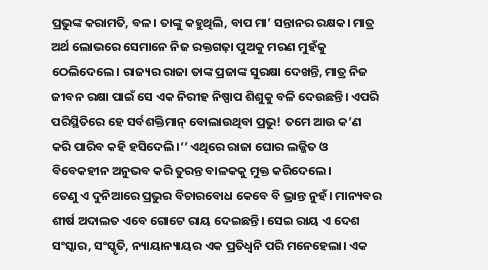ପ୍ରଭୁଙ୍କ କରାମତି, ବଳ। ତାଙ୍କୁ କହୁଥିଲି, ବାପ ମା’ ସନ୍ତାନର ରକ୍ଷକ। ମାତ୍ର ଅର୍ଥ ଲୋଭରେ ସେମାନେ ନିଜ ରକ୍ତଗଢ଼ା ପୁଅକୁ ମରଣ ମୁହଁକୁ ଠେଲିଦେଲେ। ରାଜ୍ୟର ରାଜା ତାଙ୍କ ପ୍ରଜାଙ୍କ ସୁରକ୍ଷା ଦେଖନ୍ତି, ମାତ୍ର ନିଜ ଜୀବନ ରକ୍ଷା ପାଇଁ ସେ ଏକ ନିରୀହ ନିଷ୍ପାପ ଶିଶୁକୁ ବଳି ଦେଉଛନ୍ତି। ଏପରି ପରିସ୍ଥିତିରେ ହେ ସର୍ବଶକ୍ତିମାନ୍ ବୋଲାଉଥିବା ପ୍ରଭୁ! ତମେ ଆଉ କ’ଣ କରି ପାରିବ କହି ହସିଦେଲି।’’ ଏଥିରେ ରାଜା ଘୋର ଲଜ୍ଜିତ ଓ ବିବେକହୀନ ଅନୁଭବ କରି ତୁରନ୍ତ ବାଳକକୁ ମୁକ୍ତ କରିଦେଲେ।
ତେଣୁ ଏ ଦୁନିଆରେ ପ୍ରଭୁର ବିଚାରବୋଧ କେବେ ବି ଭ୍ରାନ୍ତ ନୁହଁ। ମାନ୍ୟବର ଶୀର୍ଷ ଅଦାଲତ ଏବେ ଗୋଟେ ରାୟ ଦେଇଛନ୍ତି। ସେଇ ରାୟ ଏ ଦେଶ ସଂସ୍କାର, ସଂସ୍କୃତି, ନ୍ୟାୟାନ୍ୟାୟର ଏକ ପ୍ରତିଧ୍ବନି ପରି ମନେହେଲା। ଏକ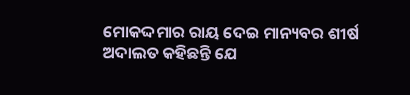ମୋକଦ୍ଦମାର ରାୟ ଦେଇ ମାନ୍ୟବର ଶୀର୍ଷ ଅଦାଲତ କହିଛନ୍ତି ଯେ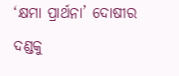‘କ୍ଷମା ପ୍ରାର୍ଥନା’ ଦୋଷୀର ଦଣ୍ଡକୁ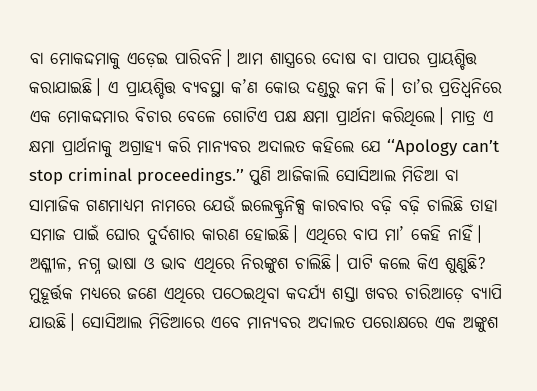ବା ମୋକଦ୍ଦମାକୁ ଏଡ଼େଇ ପାରିବନି। ଆମ ଶାସ୍ତ୍ରରେ ଦୋଷ ବା ପାପର ପ୍ରାୟଶ୍ଚିତ୍ତ କରାଯାଇଛି। ଏ ପ୍ରାୟଶ୍ଚିତ୍ତ ବ୍ୟବସ୍ଥା କ’ଣ କୋଉ ଦଣ୍ଡରୁ କମ କି। ତା’ର ପ୍ରତିଧ୍ବନିରେ ଏକ ମୋକଦ୍ଦମାର ବିଚାର ବେଳେ ଗୋଟିଏ ପକ୍ଷ କ୍ଷମା ପ୍ରାର୍ଥନା କରିଥିଲେ। ମାତ୍ର ଏ କ୍ଷମା ପ୍ରାର୍ଥନାକୁ ଅଗ୍ରାହ୍ୟ କରି ମାନ୍ୟବର ଅଦାଲତ କହିଲେ ଯେ ‘‘Apology can’t stop criminal proceedings.’’ ପୁଣି ଆଜିକାଲି ସୋସିଆଲ ମିଡିଆ ବା ସାମାଜିକ ଗଣମାଧ୍ୟମ ନାମରେ ଯେଉଁ ଇଲେକ୍ଟ୍ରନିକ୍ସ କାରବାର ବଢ଼ି ବଢ଼ି ଚାଲିଛି ତାହା ସମାଜ ପାଇଁ ଘୋର ଦୁର୍ଦଶାର କାରଣ ହୋଇଛି। ଏଥିରେ ବାପ ମା’ କେହି ନାହିଁ। ଅଶ୍ଳୀଳ, ନଗ୍ନ ଭାଷା ଓ ଭାବ ଏଥିରେ ନିରଙ୍କୁଶ ଚାଲିଛି। ପାଟି କଲେ କିଏ ଶୁଣୁଛି? ମୁହୂର୍ତ୍ତକ ମଧ୍ୟରେ ଜଣେ ଏଥିରେ ପଠେଇଥିବା କଦର୍ଯ୍ୟ ଶସ୍ତା ଖବର ଚାରିଆଡ଼େ ବ୍ୟାପି ଯାଉଛି। ସୋସିଆଲ ମିଡିଆରେ ଏବେ ମାନ୍ୟବର ଅଦାଲତ ପରୋକ୍ଷରେ ଏକ ଅଙ୍କୁଶ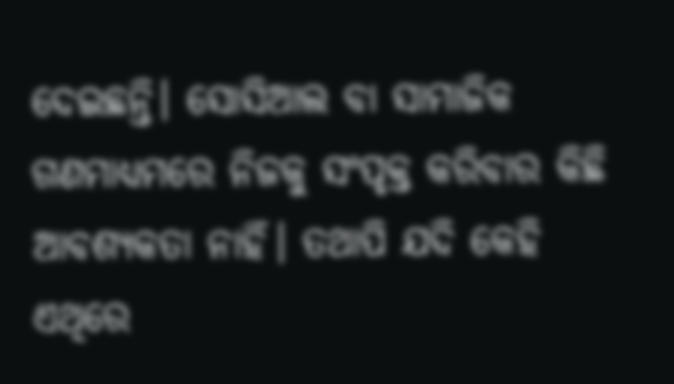ଦେଇଛନ୍ତି। ସୋସିଆଲ ବା ସାମାଜିକ ଗଣମାଧ୍ୟମରେ ନିଜକୁ ସଂପୃକ୍ତ କରିବାର କିଛି ଆବଶ୍ୟକତା ନାହିଁ। ତଥାପି ଯଦି କେହି ଏଥିରେ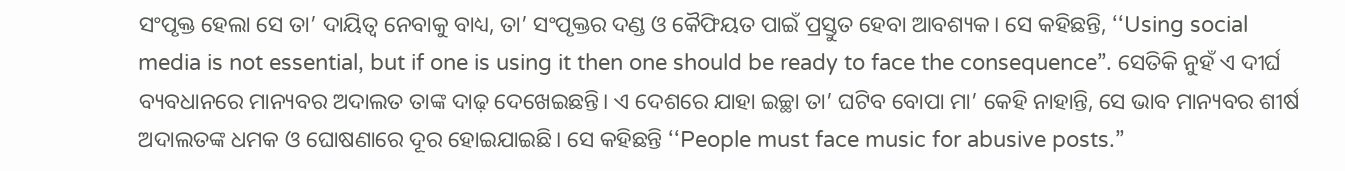ସଂପୃକ୍ତ ହେଲା ସେ ତା’ ଦାୟିତ୍ବ ନେବାକୁ ବାଧ୍ୟ, ତା’ ସଂପୃକ୍ତର ଦଣ୍ଡ ଓ କୈଫିୟତ ପାଇଁ ପ୍ରସ୍ତୁତ ହେବା ଆବଶ୍ୟକ। ସେ କହିଛନ୍ତି, ‘‘Using social media is not essential, but if one is using it then one should be ready to face the consequence”. ସେତିକି ନୁହଁ ଏ ଦୀର୍ଘ ବ୍ୟବଧାନରେ ମାନ୍ୟବର ଅଦାଲତ ତାଙ୍କ ଦାଢ଼ ଦେଖେଇଛନ୍ତି। ଏ ଦେଶରେ ଯାହା ଇଚ୍ଛା ତା’ ଘଟିବ ବୋପା ମା’ କେହି ନାହାନ୍ତି, ସେ ଭାବ ମାନ୍ୟବର ଶୀର୍ଷ ଅଦାଲତଙ୍କ ଧମକ ଓ ଘୋଷଣାରେ ଦୂର ହୋଇଯାଇଛି। ସେ କହିଛନ୍ତି ‘‘People must face music for abusive posts.”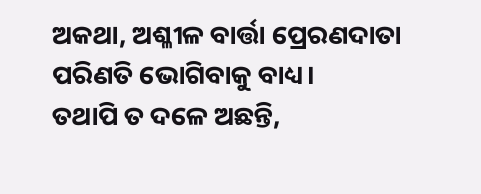ଅକଥା, ଅଶ୍ଳୀଳ ବାର୍ତ୍ତା ପ୍ରେରଣଦାତା ପରିଣତି ଭୋଗିବାକୁ ବାଧ୍ୟ।
ତଥାପି ତ ଦଳେ ଅଛନ୍ତି,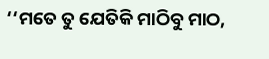‘‘ମତେ ତୁ ଯେତିକି ମାଠିବୁ ମାଠ,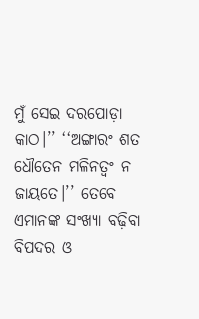ମୁଁ ସେଇ ଦରପୋଡ଼ା କାଠ।’’ ‘‘ଅଙ୍ଗାରଂ ଶତ ଧୌତେନ ମଳିନତ୍ବଂ ନ ଜାୟତେ।’’ ତେବେ ଏମାନଙ୍କ ସଂଖ୍ୟା ବଢ଼ିବା ବିପଦର ଓ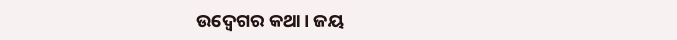ଉଦ୍ବେଗର କଥା। ଜୟ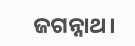ଜଗନ୍ନାଥ।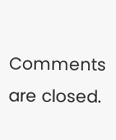Comments are closed.